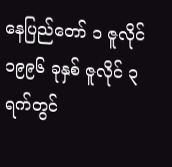နေပြည်တော် ၁ ဇူလိုင်
၁၉၉၆ ခုနှစ် ဇူလိုင် ၃ ရက်တွင်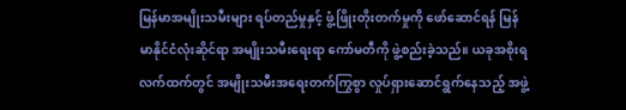မြန်မာအမျိုးသမီးများ ရပ်တည်မှုနှင့် ဖွံ့ဖြိုးတိုးတက်မှုကို ဖော်ဆောင်ရန် မြန်မာနိုင်ငံလုံးဆိုင်ရာ အမျိုးသမီးရေးရာ ကော်မတီကို ဖွဲ့စည်းခဲ့သည်။ ယခုအစိုးရလက်ထက်တွင် အမျိုးသမီးအရေးတက်ကြွစွာ လှုပ်ရှားဆောင်ရွက်နေသည့် အဖွဲ့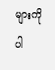များကို ပါ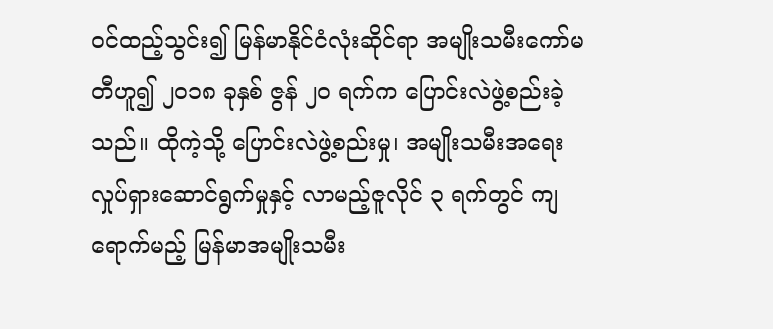ဝင်ထည့်သွင်း၍ မြန်မာနိုင်ငံလုံးဆိုင်ရာ အမျိုးသမီးကော်မတီဟူ၍ ၂၀၁၈ ခုနှစ် ဇွန် ၂၀ ရက်က ပြောင်းလဲဖွဲ့စည်းခဲ့သည်။ ထိုကဲ့သို့ ပြောင်းလဲဖွဲ့စည်းမှု၊ အမျိုးသမီးအရေး လှုပ်ရှားဆောင်ရွက်မှုနှင့် လာမည့်ဇူလိုင် ၃ ရက်တွင် ကျရောက်မည့် မြန်မာအမျိုးသမီး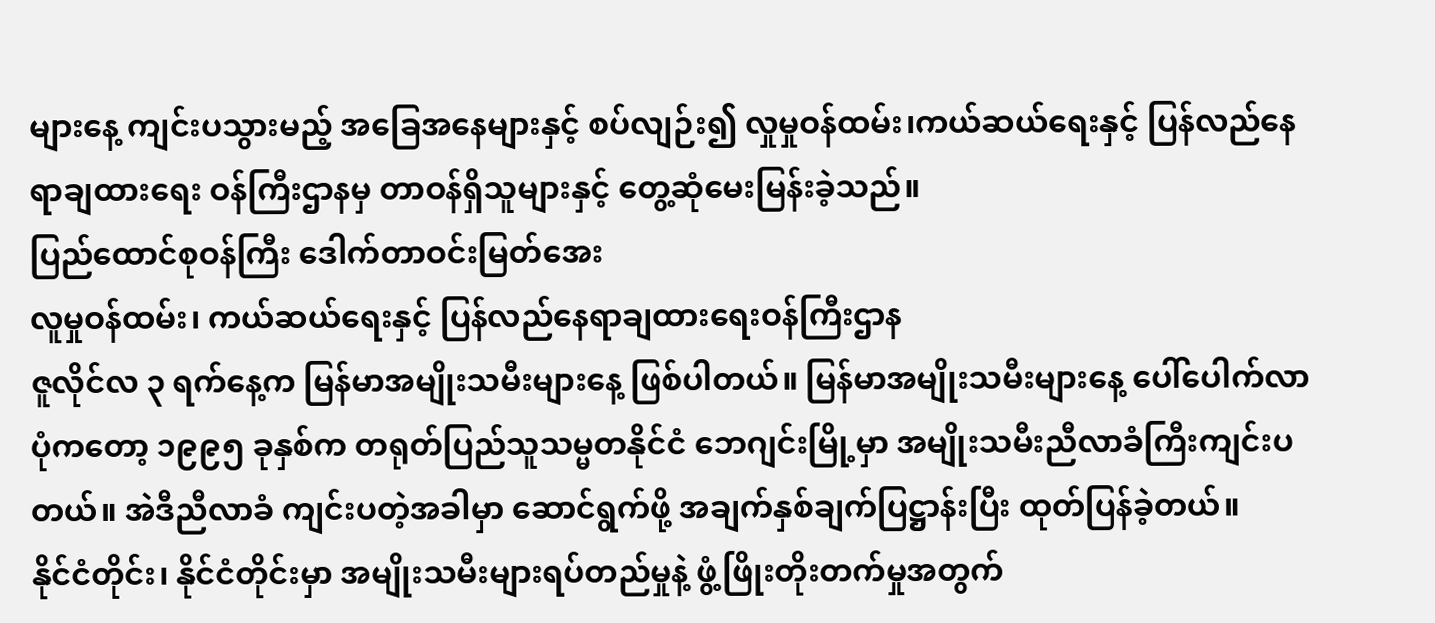များနေ့ ကျင်းပသွားမည့် အခြေအနေများနှင့် စပ်လျဉ်း၍ လှုမှုဝန်ထမ်း၊ကယ်ဆယ်ရေးနှင့် ပြန်လည်နေရာချထားရေး ဝန်ကြီးဌာနမှ တာဝန်ရှိသူများနှင့် တွေ့ဆုံမေးမြန်းခဲ့သည်။
ပြည်ထောင်စုဝန်ကြီး ဒေါက်တာဝင်းမြတ်အေး
လူမှုဝန်ထမ်း၊ ကယ်ဆယ်ရေးနှင့် ပြန်လည်နေရာချထားရေးဝန်ကြီးဌာန
ဇူလိုင်လ ၃ ရက်နေ့က မြန်မာအမျိုးသမီးများနေ့ ဖြစ်ပါတယ်။ မြန်မာအမျိုးသမီးများနေ့ ပေါ်ပေါက်လာပုံကတော့ ၁၉၉၅ ခုနှစ်က တရုတ်ပြည်သူသမ္မတနိုင်ငံ ဘေဂျင်းမြို့မှာ အမျိုးသမီးညီလာခံကြီးကျင်းပတယ်။ အဲဒီညီလာခံ ကျင်းပတဲ့အခါမှာ ဆောင်ရွက်ဖို့ အချက်နှစ်ချက်ပြဋ္ဌာန်းပြီး ထုတ်ပြန်ခဲ့တယ်။
နိုင်ငံတိုင်း၊ နိုင်ငံတိုင်းမှာ အမျိုးသမီးများရပ်တည်မှုနဲ့ ဖွံ့ဖြိုးတိုးတက်မှုအတွက်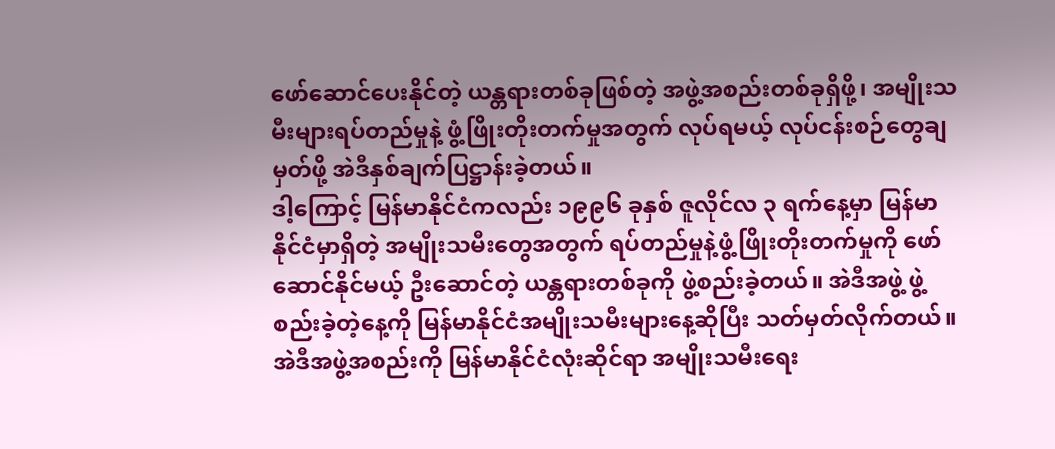ဖော်ဆောင်ပေးနိုင်တဲ့ ယန္တရားတစ်ခုဖြစ်တဲ့ အဖွဲ့အစည်းတစ်ခုရှိဖို့၊ အမျိုးသမီးများရပ်တည်မှုနဲ့ ဖွံ့ဖြိုးတိုးတက်မှုအတွက် လုပ်ရမယ့် လုပ်ငန်းစဉ်တွေချမှတ်ဖို့ အဲဒီနှစ်ချက်ပြဋ္ဌာန်းခဲ့တယ်။
ဒါ့ကြောင့် မြန်မာနိုင်ငံကလည်း ၁၉၉၆ ခုနှစ် ဇူလိုင်လ ၃ ရက်နေ့မှာ မြန်မာနိုင်ငံမှာရှိတဲ့ အမျိုးသမီးတွေအတွက် ရပ်တည်မှုနဲ့ဖွံ့ဖြိုးတိုးတက်မှုကို ဖော်ဆောင်နိုင်မယ့် ဦးဆောင်တဲ့ ယန္တရားတစ်ခုကို ဖွဲ့စည်းခဲ့တယ်။ အဲဒီအဖွဲ့ ဖွဲ့စည်းခဲ့တဲ့နေ့ကို မြန်မာနိုင်ငံအမျိုးသမီးများနေ့ဆိုပြီး သတ်မှတ်လိုက်တယ်။
အဲဒီအဖွဲ့အစည်းကို မြန်မာနိုင်ငံလုံးဆိုင်ရာ အမျိုးသမီးရေး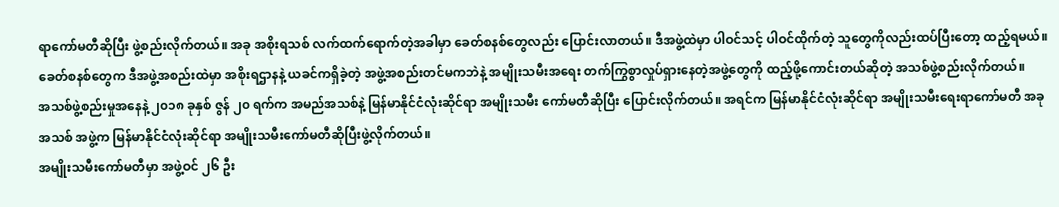ရာကော်မတီဆိုပြီး ဖွဲ့စည်းလိုက်တယ်။ အခု အစိုးရသစ် လက်ထက်ရောက်တဲ့အခါမှာ ခေတ်စနစ်တွေလည်း ပြောင်းလာတယ်။ ဒီအဖွဲ့ထဲမှာ ပါဝင်သင့် ပါဝင်ထိုက်တဲ့ သူတွေကိုလည်းထပ်ပြီးတော့ ထည့်ရမယ်။ ခေတ်စနစ်တွေက ဒီအဖွဲ့အစည်းထဲမှာ အစိုးရဌာနနဲ့ ယခင်ကရှိခဲ့တဲ့ အဖွဲ့အစည်းတင်မကဘဲနဲ့ အမျိုးသမီးအရေး တက်ကြွစွာလှုပ်ရှားနေတဲ့အဖွဲ့တွေကို ထည့်ဖို့ကောင်းတယ်ဆိုတဲ့ အသစ်ဖွဲ့စည်းလိုက်တယ်။
အသစ်ဖွဲ့စည်းမှုအနေနဲ့ ၂၀၁၈ ခုနှစ် ဇွန် ၂၀ ရက်က အမည်အသစ်နဲ့ မြန်မာနိုင်ငံလုံးဆိုင်ရာ အမျိုးသမီး ကော်မတီဆိုပြီး ပြောင်းလိုက်တယ်။ အရင်က မြန်မာနိုင်ငံလုံးဆိုင်ရာ အမျိုးသမီးရေးရာကော်မတီ အခုအသစ် အဖွဲ့က မြန်မာနိုင်ငံလုံးဆိုင်ရာ အမျိုးသမီးကော်မတီဆိုပြီးဖွဲ့လိုက်တယ်။
အမျိုးသမီးကော်မတီမှာ အဖွဲ့ဝင် ၂၆ ဦး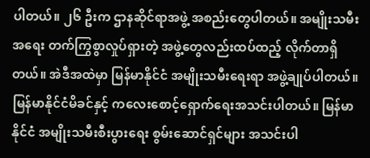ပါတယ်။ ၂၆ ဦးက ဌာနဆိုင်ရာအဖွဲ့ အစည်းတွေပါတယ်။ အမျိုးသမီးအရေး တက်ကြွစွာလှုပ်ရှားတဲ့ အဖွဲ့တွေလည်းထပ်ထည့် လိုက်တာရှိတယ်။ အဲဒီအထဲမှာ မြန်မာနိုင်ငံ အမျိုးသမီးရေးရာ အဖွဲ့ချုပ်ပါတယ်။ မြန်မာနိုင်ငံမိခင်နှင့် ကလေးစောင့်ရှောက်ရေးအသင်းပါတယ်။ မြန်မာနိုင်ငံ အမျိုးသမီးစီးပွားရေး စွမ်းဆောင်ရှင်များ အသင်းပါ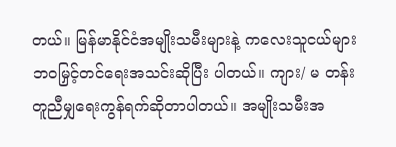တယ်။ မြန်မာနိုင်ငံအမျိုးသမီးများနဲ့ ကလေးသူငယ်များ ဘဝမြှင့်တင်ရေးအသင်းဆိုပြီး ပါတယ်။ ကျား/ မ တန်းတူညီမျှရေးကွန်ရက်ဆိုတာပါတယ်။ အမျိုးသမီးအ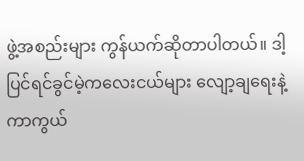ဖွဲ့အစည်းများ ကွန်ယက်ဆိုတာပါတယ်။ ဒါ့ပြင်ရင်ခွင်မဲ့ကလေးငယ်များ လျော့ချရေးနဲ့ ကာကွယ်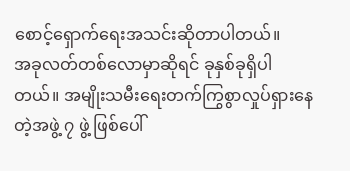စောင့်ရှောက်ရေးအသင်းဆိုတာပါတယ်။
အခုလတ်တစ်လောမှာဆိုရင် ခုနှစ်ခုရှိပါတယ်။ အမျိုးသမီးရေးတက်ကြွစွာလှုပ်ရှားနေတဲ့အဖွဲ့ ၇ ဖွဲ့ ဖြစ်ပေါ်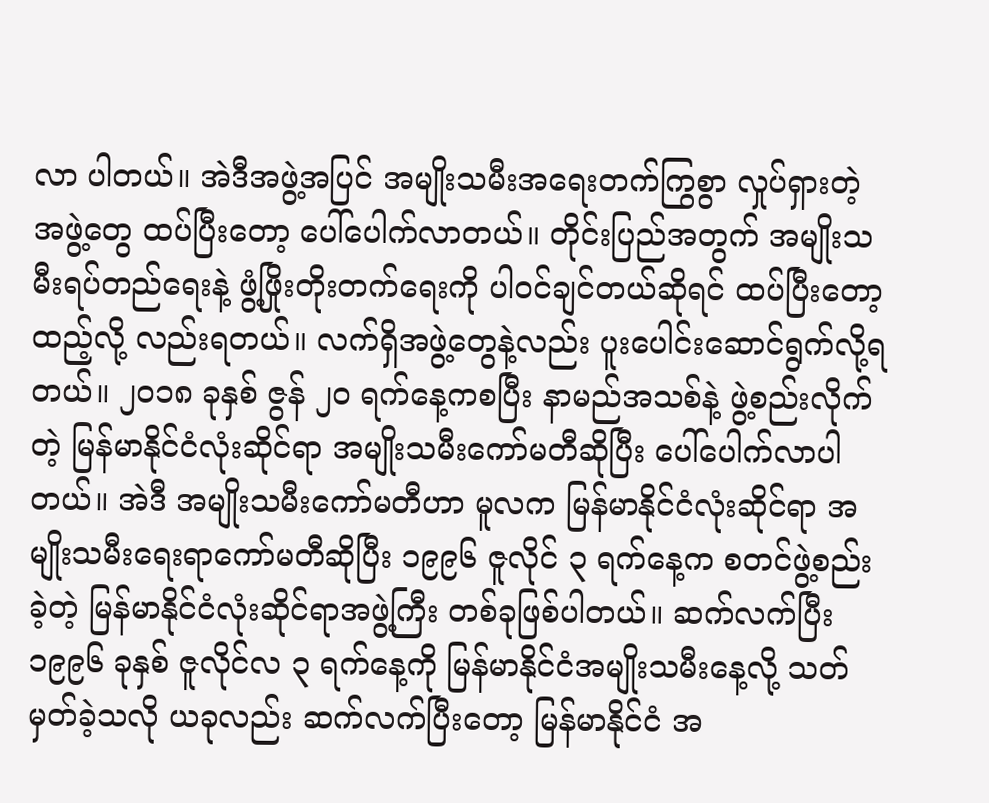လာ ပါတယ်။ အဲဒီအဖွဲ့အပြင် အမျိုးသမီးအရေးတက်ကြွစွာ လှုပ်ရှားတဲ့အဖွဲ့တွေ ထပ်ပြီးတော့ ပေါ်ပေါက်လာတယ်။ တိုင်းပြည်အတွက် အမျိုးသမီးရပ်တည်ရေးနဲ့ ဖွံ့ဖြိုးတိုးတက်ရေးကို ပါဝင်ချင်တယ်ဆိုရင် ထပ်ပြီးတော့ထည့်လို့ လည်းရတယ်။ လက်ရှိအဖွဲ့တွေနဲ့လည်း ပူးပေါင်းဆောင်ရွက်လို့ရတယ်။ ၂၀၁၈ ခုနှစ် ဇွန် ၂၀ ရက်နေ့ကစပြီး နာမည်အသစ်နဲ့ ဖွဲ့စည်းလိုက်တဲ့ မြန်မာနိုင်ငံလုံးဆိုင်ရာ အမျိုးသမီးကော်မတီဆိုပြီး ပေါ်ပေါက်လာပါတယ်။ အဲဒီ အမျိုးသမီးကော်မတီဟာ မူလက မြန်မာနိုင်ငံလုံးဆိုင်ရာ အမျိုးသမီးရေးရာကော်မတီဆိုပြီး ၁၉၉၆ ဇူလိုင် ၃ ရက်နေ့က စတင်ဖွဲ့စည်းခဲ့တဲ့ မြန်မာနိုင်ငံလုံးဆိုင်ရာအဖွဲ့ကြီး တစ်ခုဖြစ်ပါတယ်။ ဆက်လက်ပြီး ၁၉၉၆ ခုနှစ် ဇူလိုင်လ ၃ ရက်နေ့ကို မြန်မာနိုင်ငံအမျိုးသမီးနေ့လို့ သတ်မှတ်ခဲ့သလို ယခုလည်း ဆက်လက်ပြီးတော့ မြန်မာနိုင်ငံ အ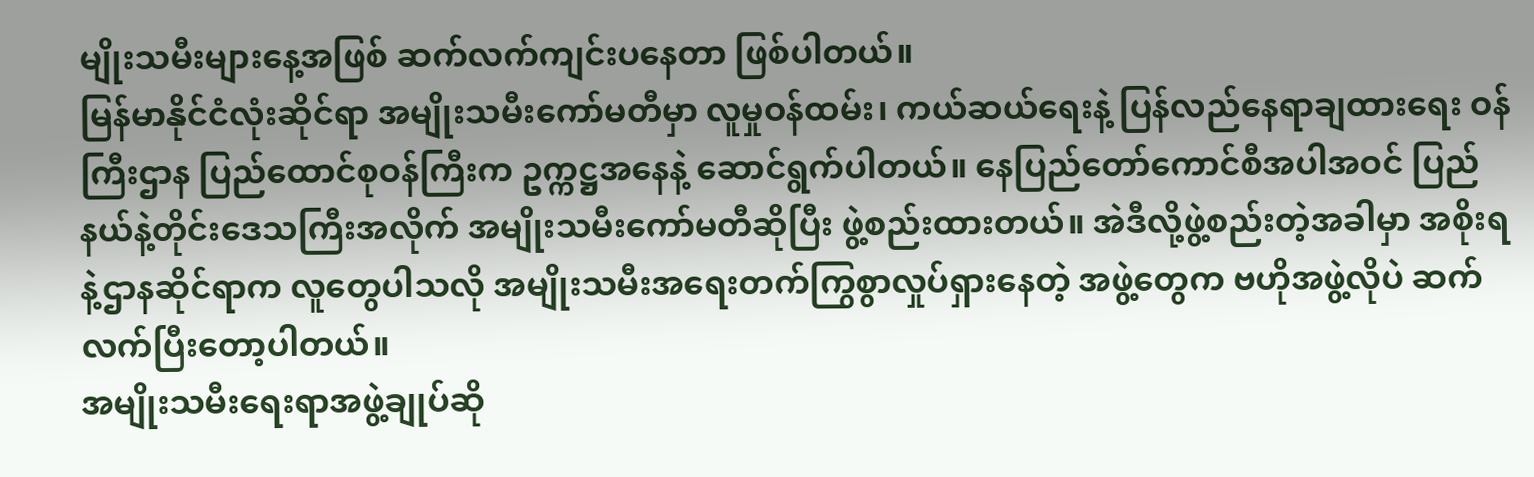မျိုးသမီးများနေ့အဖြစ် ဆက်လက်ကျင်းပနေတာ ဖြစ်ပါတယ်။
မြန်မာနိုင်ငံလုံးဆိုင်ရာ အမျိုးသမီးကော်မတီမှာ လူမှုဝန်ထမ်း၊ ကယ်ဆယ်ရေးနဲ့ ပြန်လည်နေရာချထားရေး ဝန်ကြီးဌာန ပြည်ထောင်စုဝန်ကြီးက ဥက္ကဋ္ဌအနေနဲ့ ဆောင်ရွက်ပါတယ်။ နေပြည်တော်ကောင်စီအပါအဝင် ပြည်နယ်နဲ့တိုင်းဒေသကြီးအလိုက် အမျိုးသမီးကော်မတီဆိုပြီး ဖွဲ့စည်းထားတယ်။ အဲဒီလို့ဖွဲ့စည်းတဲ့အခါမှာ အစိုးရနဲ့ဌာနဆိုင်ရာက လူတွေပါသလို အမျိုးသမီးအရေးတက်ကြွစွာလှုပ်ရှားနေတဲ့ အဖွဲ့တွေက ဗဟိုအဖွဲ့လိုပဲ ဆက်လက်ပြီးတော့ပါတယ်။
အမျိုးသမီးရေးရာအဖွဲ့ချုပ်ဆို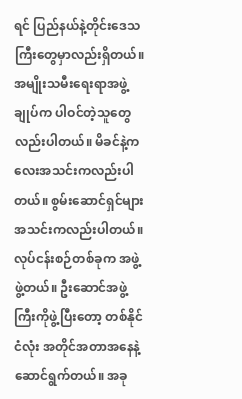ရင် ပြည်နယ်နဲ့တိုင်းဒေသကြီးတွေမှာလည်းရှိတယ်။ အမျိုးသမီးရေးရာအဖွဲ့ချုပ်က ပါဝင်တဲ့သူတွေလည်းပါတယ်။ မိခင်နဲ့ကလေးအသင်းကလည်းပါတယ်။ စွမ်းဆောင်ရှင်များအသင်းကလည်းပါတယ်။ လုပ်ငန်းစဉ်တစ်ခုက အဖွဲ့ဖွဲ့တယ်။ ဦးဆောင်အဖွဲ့ကြီးကိုဖွဲ့ပြီးတော့ တစ်နိုင်ငံလုံး အတိုင်အတာအနေနဲ့ ဆောင်ရွက်တယ်။ အခု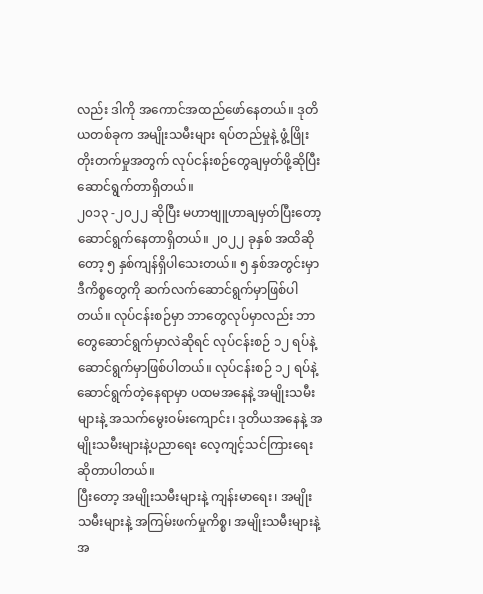လည်း ဒါကို အကောင်အထည်ဖော်နေတယ်။ ဒုတိယတစ်ခုက အမျိုးသမီးများ ရပ်တည်မှုနဲ့ ဖွံ့ဖြိုးတိုးတက်မှုအတွက် လုပ်ငန်းစဉ်တွေချမှတ်ဖို့ဆိုပြီး ဆောင်ရွက်တာရှိတယ်။
၂၀၁၃ -၂၀၂၂ ဆိုပြီး မဟာဗျူဟာချမှတ်ပြီးတော့ ဆောင်ရွက်နေတာရှိတယ်။ ၂၀၂၂ ခုနှစ် အထိဆိုတော့ ၅ နှစ်ကျန်ရှိပါသေးတယ်။ ၅ နှစ်အတွင်းမှာ ဒီကိစ္စတွေကို ဆက်လက်ဆောင်ရွက်မှာဖြစ်ပါတယ်။ လုပ်ငန်းစဉ်မှာ ဘာတွေလုပ်မှာလည်း ဘာတွေဆောင်ရွက်မှာလဲဆိုရင် လုပ်ငန်းစဉ် ၁၂ ရပ်နဲ့ ဆောင်ရွက်မှာဖြစ်ပါတယ်။ လုပ်ငန်းစဉ် ၁၂ ရပ်နဲ့ ဆောင်ရွက်တဲ့နေရာမှာ ပထမအနေနဲ့ အမျိုးသမီးများနဲ့ အသက်မွေးဝမ်းကျောင်း၊ ဒုတိယအနေနဲ့ အမျိုးသမီးများနဲ့ပညာရေး လေ့ကျင့်သင်ကြားရေးဆိုတာပါတယ်။
ပြီးတော့ အမျိုးသမီးများနဲ့ ကျန်းမာရေး၊ အမျိုးသမီးများနဲ့ အကြမ်းဖက်မှုကိစ္စ၊ အမျိုးသမီးများနဲ့ အ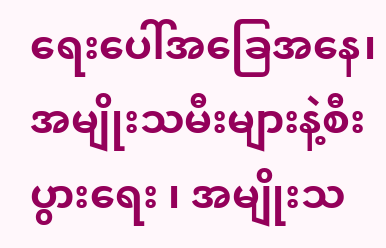ရေးပေါ်အခြေအနေ၊ အမျိုးသမီးများနဲ့စီးပွားရေး ၊ အမျိုးသ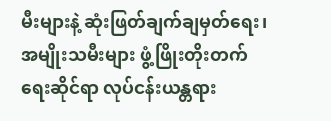မီးများနဲ့ ဆုံးဖြတ်ချက်ချမှတ်ရေး၊ အမျိုးသမီးများ ဖွံ့ဖြိုးတိုးတက်ရေးဆိုင်ရာ လုပ်ငန်းယန္တရား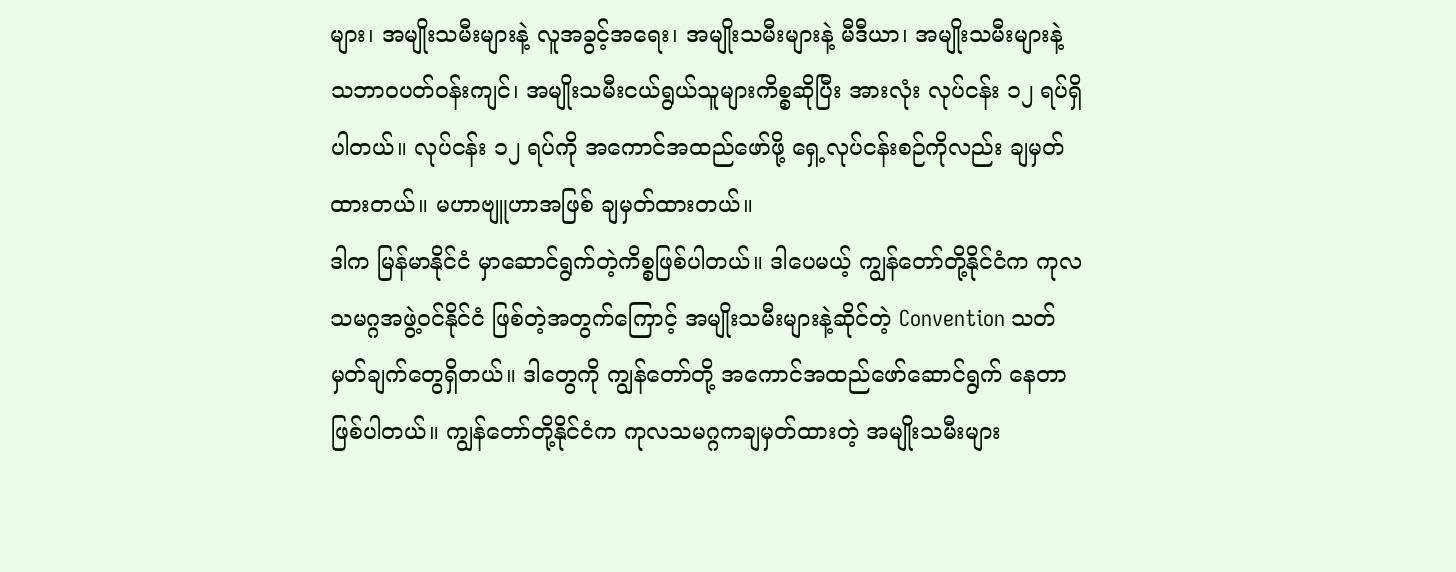များ၊ အမျိုးသမီးများနဲ့ လူအခွင့်အရေး၊ အမျိုးသမီးများနဲ့ မီဒီယာ၊ အမျိုးသမီးများနဲ့ သဘာဝပတ်ဝန်းကျင်၊ အမျိုးသမီးငယ်ရွယ်သူများကိစ္စဆိုပြီး အားလုံး လုပ်ငန်း ၁၂ ရပ်ရှိပါတယ်။ လုပ်ငန်း ၁၂ ရပ်ကို အကောင်အထည်ဖော်ဖို့ ရှေ့လုပ်ငန်းစဉ်ကိုလည်း ချမှတ်ထားတယ်။ မဟာဗျူဟာအဖြစ် ချမှတ်ထားတယ်။
ဒါက မြန်မာနိုင်ငံ မှာဆောင်ရွက်တဲ့ကိစ္စဖြစ်ပါတယ်။ ဒါပေမယ့် ကျွန်တော်တို့နိုင်ငံက ကုလသမဂ္ဂအဖွဲ့ဝင်နိုင်ငံ ဖြစ်တဲ့အတွက်ကြောင့် အမျိုးသမီးများနဲ့ဆိုင်တဲ့ Convention သတ်မှတ်ချက်တွေရှိတယ်။ ဒါတွေကို ကျွန်တော်တို့ အကောင်အထည်ဖော်ဆောင်ရွက် နေတာဖြစ်ပါတယ်။ ကျွန်တော်တို့နိုင်ငံက ကုလသမဂ္ဂကချမှတ်ထားတဲ့ အမျိုးသမီးများ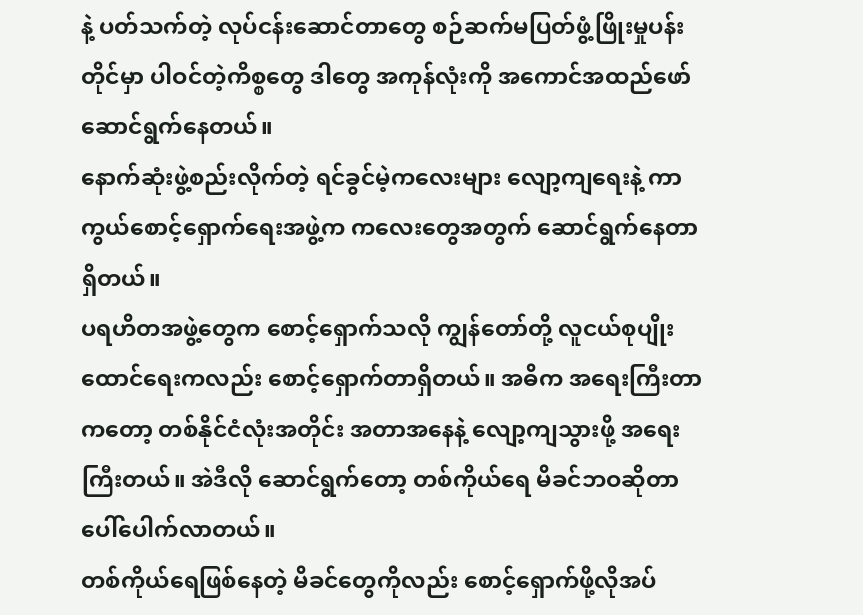နဲ့ ပတ်သက်တဲ့ လုပ်ငန်းဆောင်တာတွေ စဉ်ဆက်မပြတ်ဖွံ့ဖြိုးမှုပန်းတိုင်မှာ ပါဝင်တဲ့ကိစ္စတွေ ဒါတွေ အကုန်လုံးကို အကောင်အထည်ဖော် ဆောင်ရွက်နေတယ်။
နောက်ဆုံးဖွဲ့စည်းလိုက်တဲ့ ရင်ခွင်မဲ့ကလေးများ လျော့ကျရေးနဲ့ ကာကွယ်စောင့်ရှောက်ရေးအဖွဲ့က ကလေးတွေအတွက် ဆောင်ရွက်နေတာရှိတယ်။
ပရဟိတအဖွဲ့တွေက စောင့်ရှောက်သလို ကျွန်တော်တို့ လူငယ်စုပျိုးထောင်ရေးကလည်း စောင့်ရှောက်တာရှိတယ်။ အဓိက အရေးကြီးတာကတော့ တစ်နိုင်ငံလုံးအတိုင်း အတာအနေနဲ့ လျော့ကျသွားဖို့ အရေးကြီးတယ်။ အဲဒီလို ဆောင်ရွက်တော့ တစ်ကိုယ်ရေ မိခင်ဘဝဆိုတာ ပေါ်ပေါက်လာတယ်။
တစ်ကိုယ်ရေဖြစ်နေတဲ့ မိခင်တွေကိုလည်း စောင့်ရှောက်ဖို့လိုအပ်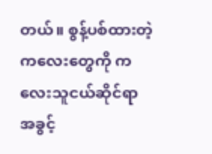တယ်။ စွန့်ပစ်ထားတဲ့ကလေးတွေကို ကလေးသူငယ်ဆိုင်ရာ အခွင့်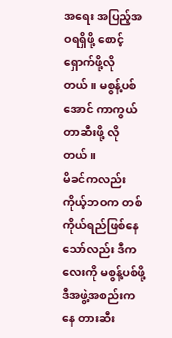အရေး အပြည့်အဝရရှိဖို့ စောင့်ရှောက်ဖို့လိုတယ်။ မစွန့်ပစ်အောင် ကာကွယ်တာဆီးဖို့ လိုတယ်။
မိခင်ကလည်း ကိုယ့်ဘဝက တစ်ကိုယ်ရည်ဖြစ်နေသော်လည်း ဒီကလေးကို မစွန့်ပစ်ဖို့ ဒီအဖွဲ့အစည်းကနေ တားဆီး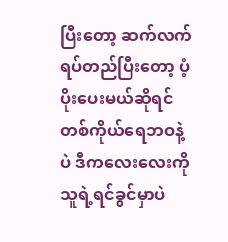ပြီးတော့ ဆက်လက်ရပ်တည်ပြီးတော့ ပံ့ပိုးပေးမယ်ဆိုရင် တစ်ကိုယ်ရေဘဝနဲ့ပဲ ဒီကလေးလေးကို သူရဲ့ရင်ခွင်မှာပဲ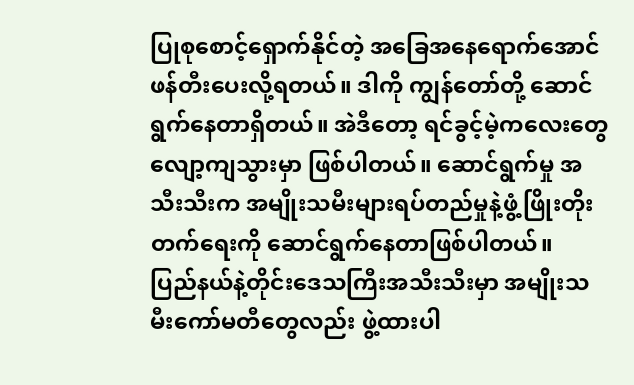ပြုစုစောင့်ရှောက်နိုင်တဲ့ အခြေအနေရောက်အောင် ဖန်တီးပေးလို့ရတယ်။ ဒါကို ကျွန်တော်တို့ ဆောင်ရွက်နေတာရှိတယ်။ အဲဒီတော့ ရင်ခွင့်မဲ့ကလေးတွေ လျော့ကျသွားမှာ ဖြစ်ပါတယ်။ ဆောင်ရွက်မှု အသီးသီးက အမျိုးသမီးများရပ်တည်မှုနဲ့ဖွံ့ဖြိုးတိုးတက်ရေးကို ဆောင်ရွက်နေတာဖြစ်ပါတယ်။
ပြည်နယ်နဲ့တိုင်းဒေသကြီးအသီးသီးမှာ အမျိုးသမီးကော်မတီတွေလည်း ဖွဲ့ထားပါ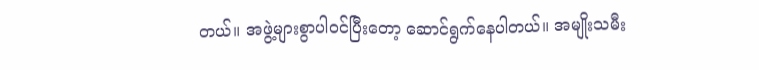တယ်။ အဖွဲ့များစွာပါဝင်ပြီးတော့ ဆောင်ရွက်နေပါတယ်။ အမျိုးသမီး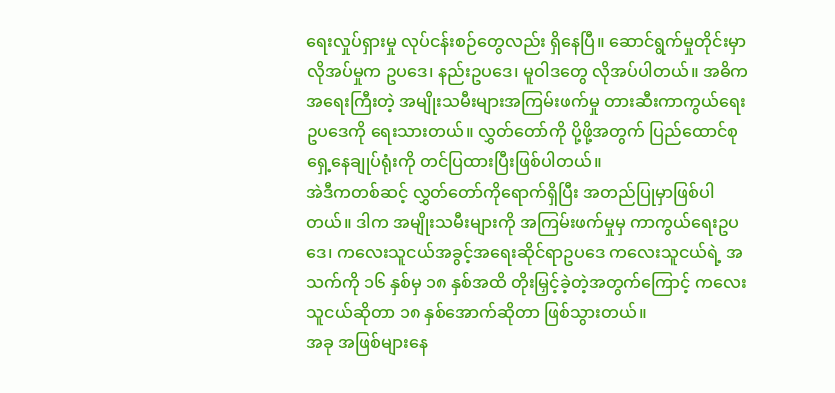ရေးလှုပ်ရှားမှု လုပ်ငန်းစဉ်တွေလည်း ရှိနေပြီ။ ဆောင်ရွက်မှုတိုင်းမှာ လိုအပ်မှုက ဥပဒေ၊ နည်းဥပဒေ၊ မူဝါဒတွေ လိုအပ်ပါတယ်။ အဓိကအရေးကြီးတဲ့ အမျိုးသမီးများအကြမ်းဖက်မှု တားဆီးကာကွယ်ရေးဥပဒေကို ရေးသားတယ်။ လွှတ်တော်ကို ပို့ဖို့အတွက် ပြည်ထောင်စု ရှေ့နေချုပ်ရုံးကို တင်ပြထားပြီးဖြစ်ပါတယ်။
အဲဒီကတစ်ဆင့် လွှတ်တော်ကိုရောက်ရှိပြီး အတည်ပြုမှာဖြစ်ပါတယ်။ ဒါက အမျိုးသမီးများကို အကြမ်းဖက်မှုမှ ကာကွယ်ရေးဥပဒေ၊ ကလေးသူငယ်အခွင့်အရေးဆိုင်ရာဥပဒေ ကလေးသူငယ်ရဲ့ အသက်ကို ၁၆ နှစ်မှ ၁၈ နှစ်အထိ တိုးမြှင့်ခဲ့တဲ့အတွက်ကြောင့် ကလေးသူငယ်ဆိုတာ ၁၈ နှစ်အောက်ဆိုတာ ဖြစ်သွားတယ်။
အခု အဖြစ်များနေ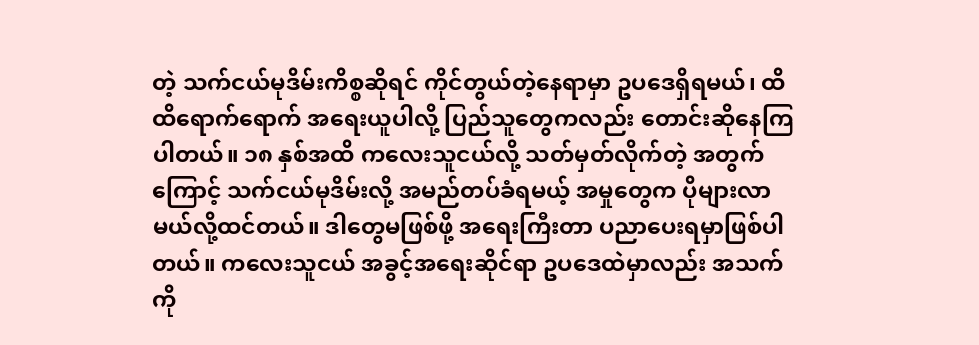တဲ့ သက်ငယ်မုဒိမ်းကိစ္စဆိုရင် ကိုင်တွယ်တဲ့နေရာမှာ ဥပဒေရှိရမယ်၊ ထိထိရောက်ရောက် အရေးယူပါလို့ ပြည်သူတွေကလည်း တောင်းဆိုနေကြပါတယ်။ ၁၈ နှစ်အထိ ကလေးသူငယ်လို့ သတ်မှတ်လိုက်တဲ့ အတွက်ကြောင့် သက်ငယ်မုဒိမ်းလို့ အမည်တပ်ခံရမယ့် အမှုတွေက ပိုများလာမယ်လို့ထင်တယ်။ ဒါတွေမဖြစ်ဖို့ အရေးကြီးတာ ပညာပေးရမှာဖြစ်ပါတယ်။ ကလေးသူငယ် အခွင့်အရေးဆိုင်ရာ ဥပဒေထဲမှာလည်း အသက်ကို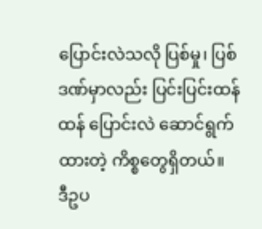ပြောင်းလဲသလို ပြစ်မှု၊ ပြစ်ဒဏ်မှာလည်း ပြင်းပြင်းထန်ထန် ပြောင်းလဲ ဆောင်ရွက်ထားတဲ့ ကိစ္စတွေရှိတယ်။
ဒီဥပ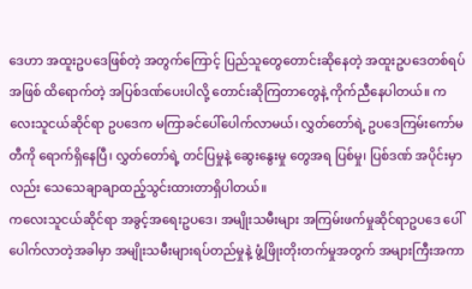ဒေဟာ အထူးဥပဒေဖြစ်တဲ့ အတွက်ကြောင့် ပြည်သူတွေတောင်းဆိုနေတဲ့ အထူးဥပဒေတစ်ရပ်အဖြစ် ထိရောက်တဲ့ အပြစ်ဒဏ်ပေးပါလို့ တောင်းဆိုကြတာတွေနဲ့ ကိုက်ညီနေပါတယ်။ ကလေးသူငယ်ဆိုင်ရာ ဥပဒေက မကြာခင်ပေါ်ပေါက်လာမယ်၊ လွှတ်တော်ရဲ့ ဥပဒေကြမ်းကော်မတီကို ရောက်ရှိနေပြီ၊ လွှတ်တော်ရဲ့ တင်ပြမှုနဲ့ ဆွေးနွေးမှု တွေအရ ပြစ်မှု၊ ပြစ်ဒဏ် အပိုင်းမှာလည်း သေသေချာချာထည့်သွင်းထားတာရှိပါတယ်။
ကလေးသူငယ်ဆိုင်ရာ အခွင့်အရေးဥပဒေ၊ အမျိုးသမီးများ အကြမ်းဖက်မှုဆိုင်ရာဥပဒေ ပေါ်ပေါက်လာတဲ့အခါမှာ အမျိုးသမီးများရပ်တည်မှုနဲ့ ဖွံ့ဖြိုးတိုးတက်မှုအတွက် အများကြီးအကာ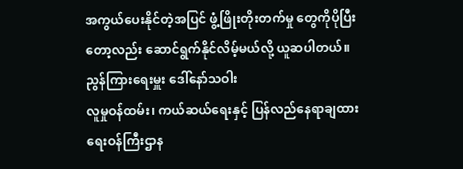အကွယ်ပေးနိုင်တဲ့အပြင် ဖွံ့ဖြိုးတိုးတက်မှု တွေကိုပိုပြီးတော့လည်း ဆောင်ရွက်နိုင်လိမ့်မယ်လို့ ယူဆပါတယ်။
ညွန်ကြားရေးမှူး ဒေါ်နော်သဝါး
လူမှုဝန်ထမ်း၊ ကယ်ဆယ်ရေးနှင့် ပြန်လည်နေရာချထားရေးဝန်ကြီးဌာန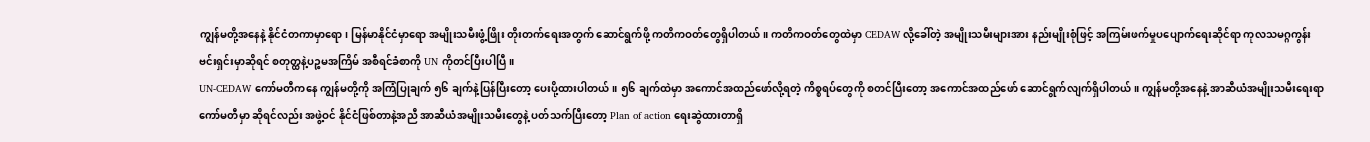ကျွန်မတို့အနေနဲ့ နိုင်ငံတကာမှာရော၊ မြန်မာနိုင်ငံမှာရော အမျိုးသမီးဖွံ့ဖြိုး တိုးတက်ရေးအတွက် ဆောင်ရွက်ဖို့ ကတိကဝတ်တွေရှိပါတယ်။ ကတိကဝတ်တွေထဲမှာ CEDAW လို့ခေါ်တဲ့ အမျိုးသမီးများအား နည်းမျိုးစုံဖြင့် အကြမ်းဖက်မှုပပျောက်ရေးဆိုင်ရာ ကုလသမဂ္ဂကွန်းဗင်းရှင်းမှာဆိုရင် စတုတ္ထနဲ့ပဉ္စမအကြိမ် အစီရင်ခံစာကို UN ကိုတင်ပြီးပါပြီ။
UN-CEDAW ကော်မတီကနေ ကျွန်မတို့ကို အကြံပြုချက် ၅၆ ချက်နဲ့ပြန်ပြီးတော့ ပေးပို့ထားပါတယ်။ ၅၆ ချက်ထဲမှာ အကောင်အထည်ဖော်လို့ရတဲ့ ကိစ္စရပ်တွေကို စတင်ပြီးတော့ အကောင်အထည်ဖော် ဆောင်ရွက်လျက်ရှိပါတယ်။ ကျွန်မတို့အနေနဲ့ အာဆီယံအမျိုးသမီးရေးရာကော်မတီမှာ ဆိုရင်လည်း အဖွဲ့ဝင် နိုင်ငံဖြစ်တာနဲ့အညီ အာဆီယံအမျိုးသမီးတွေနဲ့ ပတ်သက်ပြီးတော့ Plan of action ရေးဆွဲထားတာရှိ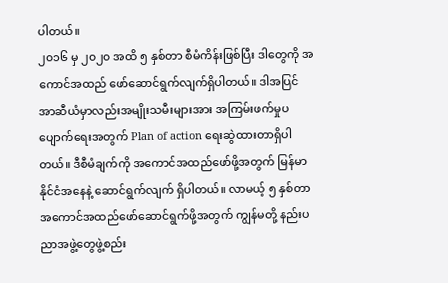ပါတယ်။
၂၀၁၆ မှ ၂၀၂၀ အထိ ၅ နှစ်တာ စီမံကိန်းဖြစ်ပြီး ဒါတွေကို အကောင်အထည် ဖော်ဆောင်ရွက်လျက်ရှိပါတယ်။ ဒါအပြင် အာဆီယံမှာလည်းအမျိုးသမီးများအား အကြမ်းဖက်မှုပပျောက်ရေးအတွက် Plan of action ရေးဆွဲထားတာရှိပါတယ်။ ဒီစီမံချက်ကို အကောင်အထည်ဖော်ဖို့အတွက် မြန်မာနိုင်ငံအနေနဲ့ ဆောင်ရွက်လျက် ရှိပါတယ်။ လာမယ့် ၅ နှစ်တာ အကောင်အထည်ဖော်ဆောင်ရွက်ဖို့အတွက် ကျွန်မတို့ နည်းပညာအဖွဲ့တွေဖွဲ့စည်း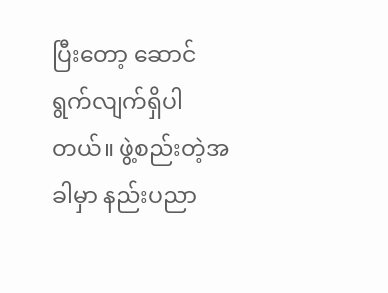ပြီးတော့ ဆောင်ရွက်လျက်ရှိပါတယ်။ ဖွဲ့စည်းတဲ့အခါမှာ နည်းပညာ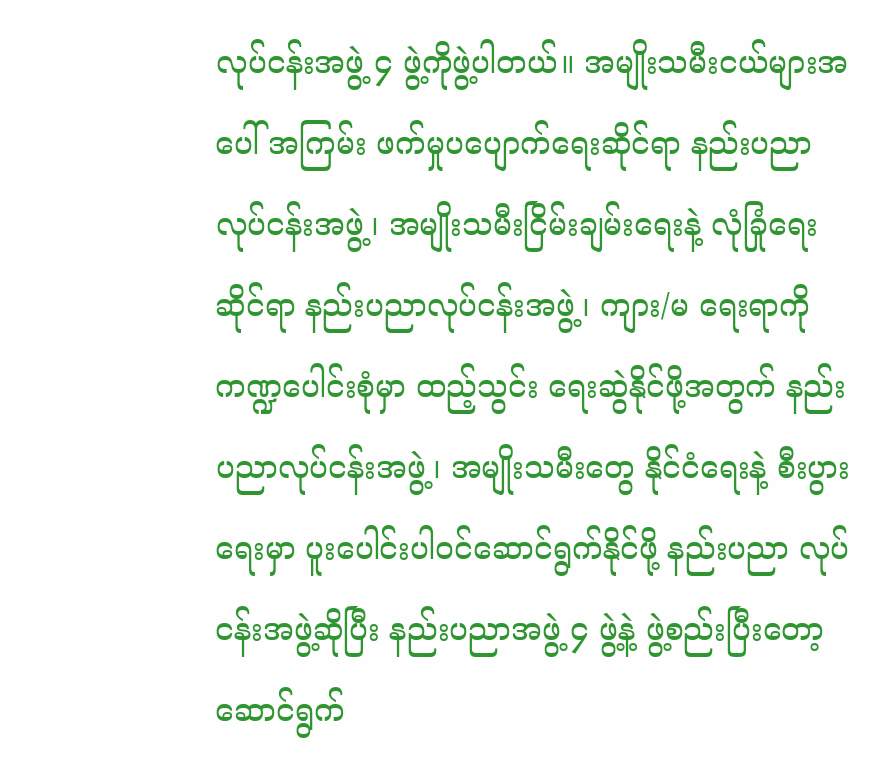လုပ်ငန်းအဖွဲ့ ၄ ဖွဲ့ကိုဖွဲ့ပါတယ်။ အမျိုးသမီးငယ်များအပေါ် အကြမ်း ဖက်မှုပပျောက်ရေးဆိုင်ရာ နည်းပညာလုပ်ငန်းအဖွဲ့၊ အမျိုးသမီးငြိမ်းချမ်းရေးနဲ့ လုံခြုံရေး ဆိုင်ရာ နည်းပညာလုပ်ငန်းအဖွဲ့၊ ကျား/မ ရေးရာကို ကဏ္ဍပေါင်းစုံမှာ ထည့်သွင်း ရေးဆွဲနိုင်ဖို့အတွက် နည်းပညာလုပ်ငန်းအဖွဲ့၊ အမျိုးသမီးတွေ နိုင်ငံရေးနဲ့ စီးပွားရေးမှာ ပူးပေါင်းပါဝင်ဆောင်ရွက်နိုင်ဖို့ နည်းပညာ လုပ်ငန်းအဖွဲ့ဆိုပြီး နည်းပညာအဖွဲ့ ၄ ဖွဲ့နဲ့ ဖွဲ့စည်းပြီးတော့ ဆောင်ရွက်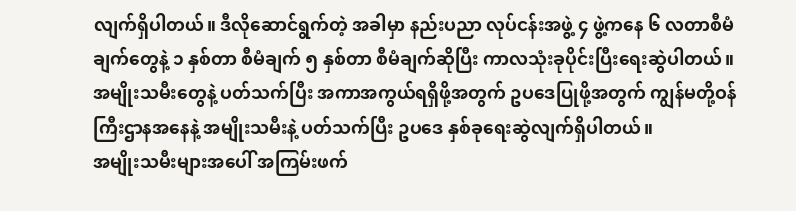လျက်ရှိပါတယ်။ ဒီလိုဆောင်ရွက်တဲ့ အခါမှာ နည်းပညာ လုပ်ငန်းအဖွဲ့ ၄ ဖွဲ့ကနေ ၆ လတာစီမံချက်တွေနဲ့ ၁ နှစ်တာ စီမံချက် ၅ နှစ်တာ စီမံချက်ဆိုပြီး ကာလသုံးခုပိုင်းပြီးရေးဆွဲပါတယ်။
အမျိုးသမီးတွေနဲ့ ပတ်သက်ပြီး အကာအကွယ်ရရှိဖို့အတွက် ဥပဒေပြုဖို့အတွက် ကျွန်မတို့ဝန်ကြီးဌာနအနေနဲ့ အမျိုးသမီးနဲ့ ပတ်သက်ပြီး ဥပဒေ နှစ်ခုရေးဆွဲလျက်ရှိပါတယ်။
အမျိုးသမီးများအပေါ် အကြမ်းဖက်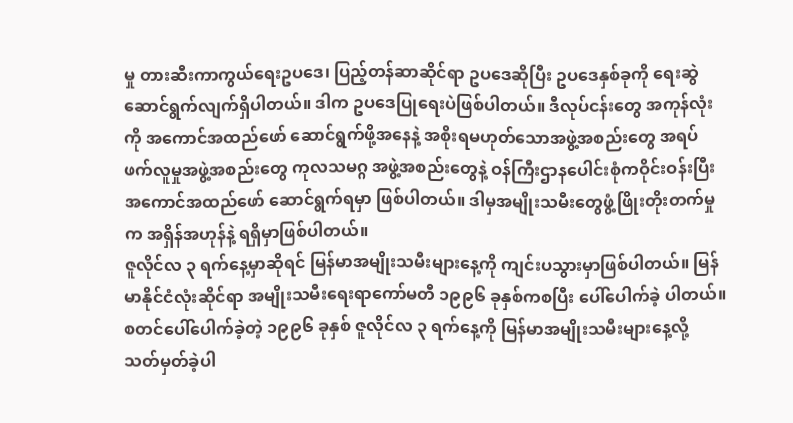မှု တားဆီးကာကွယ်ရေးဥပဒေ၊ ပြည့်တန်ဆာဆိုင်ရာ ဥပဒေဆိုပြီး ဥပဒေနှစ်ခုကို ရေးဆွဲဆောင်ရွက်လျက်ရှိပါတယ်။ ဒါက ဥပဒေပြုရေးပဲဖြစ်ပါတယ်။ ဒီလုပ်ငန်းတွေ အကုန်လုံးကို အကောင်အထည်ဖော် ဆောင်ရွက်ဖို့အနေနဲ့ အစိုးရမဟုတ်သောအဖွဲ့အစည်းတွေ အရပ်ဖက်လူမှုအဖွဲ့အစည်းတွေ ကုလသမဂ္ဂ အဖွဲ့အစည်းတွေနဲ့ ဝန်ကြီးဌာနပေါင်းစုံကဝိုင်းဝန်းပြီး အကောင်အထည်ဖော် ဆောင်ရွက်ရမှာ ဖြစ်ပါတယ်။ ဒါမှအမျိုးသမီးတွေဖွံ့ဖြိုးတိုးတက်မှုက အရှိန်အဟုန်နဲ့ ရရှိမှာဖြစ်ပါတယ်။
ဇူလိုင်လ ၃ ရက်နေ့မှာဆိုရင် မြန်မာအမျိုးသမီးများနေ့ကို ကျင်းပသွားမှာဖြစ်ပါတယ်။ မြန်မာနိုင်ငံလုံးဆိုင်ရာ အမျိုးသမီးရေးရာကော်မတီ ၁၉၉၆ ခုနှစ်ကစပြီး ပေါ်ပေါက်ခဲ့ ပါတယ်။ စတင်ပေါ်ပေါက်ခဲ့တဲ့ ၁၉၉၆ ခုနှစ် ဇူလိုင်လ ၃ ရက်နေ့ကို မြန်မာအမျိုးသမီးများနေ့လို့ သတ်မှတ်ခဲ့ပါ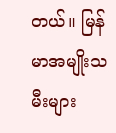တယ်။ မြန်မာအမျိုးသမီးများ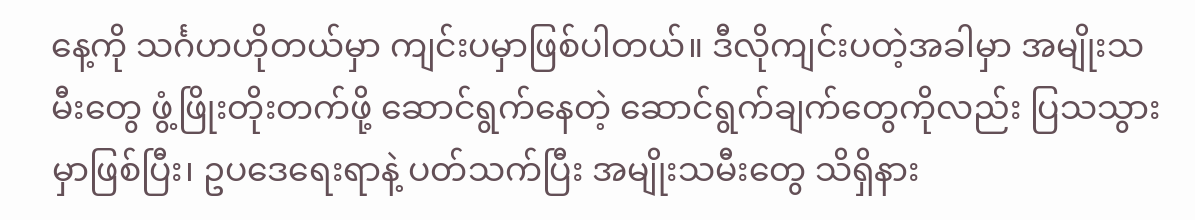နေ့ကို သင်္ဂဟဟိုတယ်မှာ ကျင်းပမှာဖြစ်ပါတယ်။ ဒီလိုကျင်းပတဲ့အခါမှာ အမျိုးသမီးတွေ ဖွံ့ဖြိုးတိုးတက်ဖို့ ဆောင်ရွက်နေတဲ့ ဆောင်ရွက်ချက်တွေကိုလည်း ပြသသွားမှာဖြစ်ပြီး၊ ဥပဒေရေးရာနဲ့ ပတ်သက်ပြီး အမျိုးသမီးတွေ သိရှိနား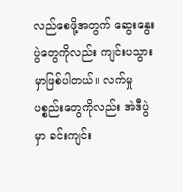လည်စေဖို့အတွက် ဆွေးနွေးပွဲတွေကိုလည်း ကျင်းပသွားမှာဖြစ်ပါတယ်။ လက်မှုပစ္စည်းတွေကိုလည်း အဲဒီပွဲမှာ ခင်းကျင်း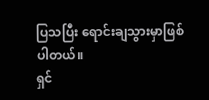ပြသပြီး ရောင်းချသွားမှာဖြစ်ပါတယ်။
ရှင်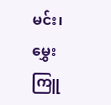မင်း၊ မွှေးကြူ